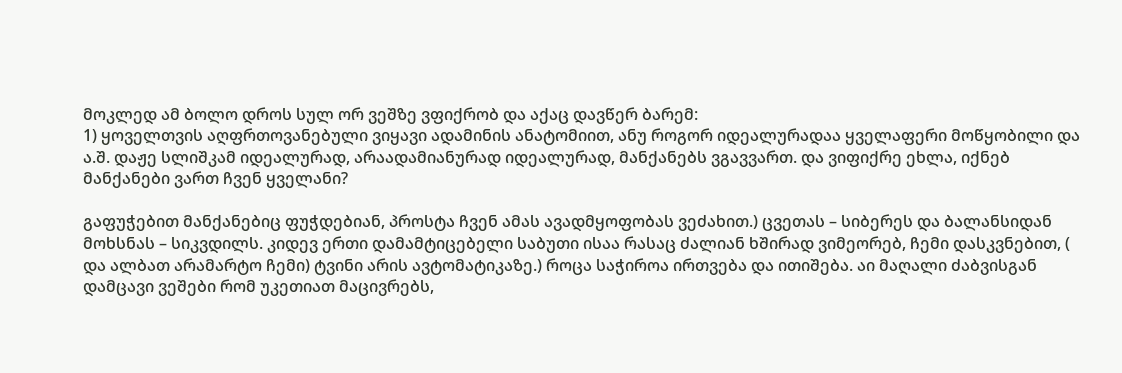მოკლედ ამ ბოლო დროს სულ ორ ვეშზე ვფიქრობ და აქაც დავწერ ბარემ:
1) ყოველთვის აღფრთოვანებული ვიყავი ადამინის ანატომიით, ანუ როგორ იდეალურადაა ყველაფერი მოწყობილი და ა.შ. დაჟე სლიშკამ იდეალურად, არაადამიანურად იდეალურად, მანქანებს ვგავვართ. და ვიფიქრე ეხლა, იქნებ მანქანები ვართ ჩვენ ყველანი?

გაფუჭებით მანქანებიც ფუჭდებიან, პროსტა ჩვენ ამას ავადმყოფობას ვეძახით.) ცვეთას – სიბერეს და ბალანსიდან მოხსნას – სიკვდილს. კიდევ ერთი დამამტიცებელი საბუთი ისაა რასაც ძალიან ხშირად ვიმეორებ, ჩემი დასკვნებით, ( და ალბათ არამარტო ჩემი) ტვინი არის ავტომატიკაზე.) როცა საჭიროა ირთვება და ითიშება. აი მაღალი ძაბვისგან დამცავი ვეშები რომ უკეთიათ მაცივრებს,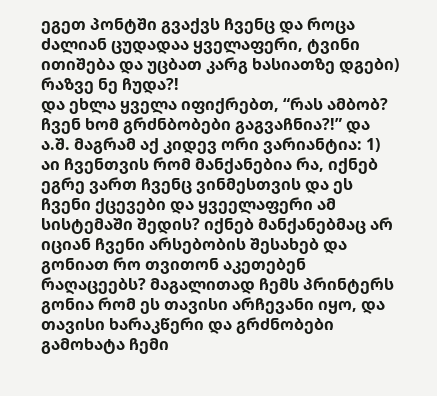ეგეთ პონტში გვაქვს ჩვენც და როცა ძალიან ცუდადაა ყველაფერი, ტვინი ითიშება და უცბათ კარგ ხასიათზე დგები) რაზვე ნე ჩუდა?!
და ეხლა ყველა იფიქრებთ, “რას ამბობ? ჩვენ ხომ გრძნბობები გაგვაჩნია?!” და ა.შ. მაგრამ აქ კიდევ ორი ვარიანტია: 1) აი ჩვენთვის რომ მანქანებია რა, იქნებ ეგრე ვართ ჩვენც ვინმესთვის და ეს ჩვენი ქცევები და ყვეელაფერი ამ სისტემაში შედის? იქნებ მანქანებმაც არ იციან ჩვენი არსებობის შესახებ და გონიათ რო თვითონ აკეთებენ რაღაცეებს? მაგალითად ჩემს პრინტერს გონია რომ ეს თავისი არჩევანი იყო, და თავისი ხარაკწერი და გრძნობები გამოხატა ჩემი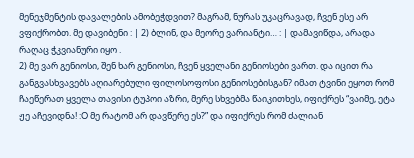მენეჯმენტის დავალების ამობეჭდვით? მაგრამ, ნურას უკაცრავად, ჩვენ ესე არ ვფიქრობთ. მე დავიბენი : | 2) ბლინ, და მეორე ვარიანტი… : | დამავიწდა, არადა რაღაც ჭკვიანური იყო .
2) მე ვარ გენიოსი, შენ ხარ გენიოსი, ჩვენ ყველანი გენიოსები ვართ. და იცით რა განგვასხვავებს აღიარებული ფილოსოფოსი გენიოსებისგან? იმათ ტვინი ეყოთ რომ ჩაეწერათ ყველა თავისი ტუპოი აზრი, მერე სხვებმა წაიკითხეს, იფიქრეს “ვაიმე, ეტა ჟე აჩევიდნა! :O მე რატომ არ დავწერე ეს?” და იფიქრეს რომ ძალიან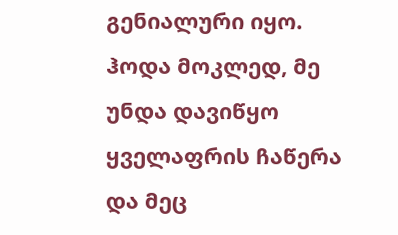გენიალური იყო.
ჰოდა მოკლედ, მე უნდა დავიწყო ყველაფრის ჩაწერა და მეც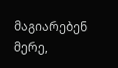მაგიარებენ მერე,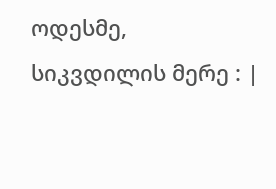ოდესმე, სიკვდილის მერე : |